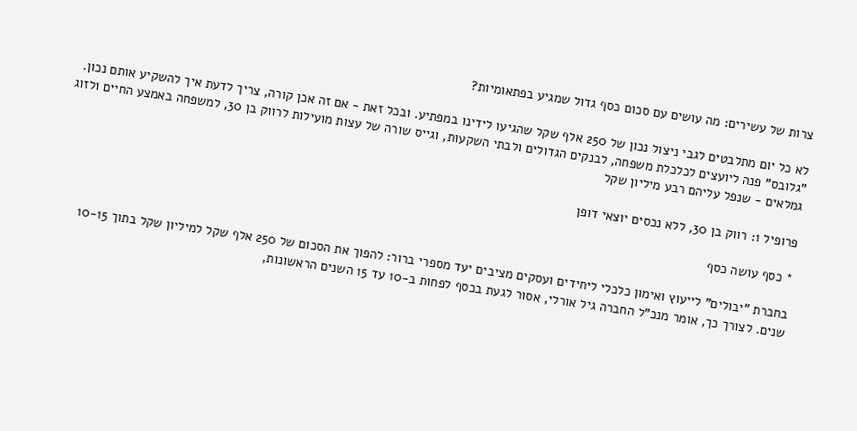צרות של עשירים: מה עושים עם סכום כסף גדול שמגיע בפתאומיות?

לא כל יום מתלבטים לגבי ניצול נכון של 250 אלף שקל שהגיעו לידינו במפתיע. ובכל זאת - אם זה אכן קורה, צריך לדעת איך להשקיע אותם נכון. "גלובס" פנה ליועצים לכלכלת משפחה, לבנקים הגדולים ולבתי השקעות, וגייס שורה של עצות מועילות לרווק בן 30, למשפחה באמצע החיים ולזוג גמלאים - שנפל עליהם רבע מיליון שקל

פרופיל 1: רווק בן 30, ללא נכסים יוצאי דופן

* כסף עושה כסף

בחברת "יבולים" לייעוץ ואימון כלכלי ליחידים ועסקים מציבים יעד מספרי ברור: להפוך את הסכום של 250 אלף שקל למיליון שקל בתוך 10-15 שנים. לצורך כך, אומר מנכ"ל החברה גיל אורלי, אסור לגעת בכסף לפחות ב-10 עד 15 השנים הראשונות,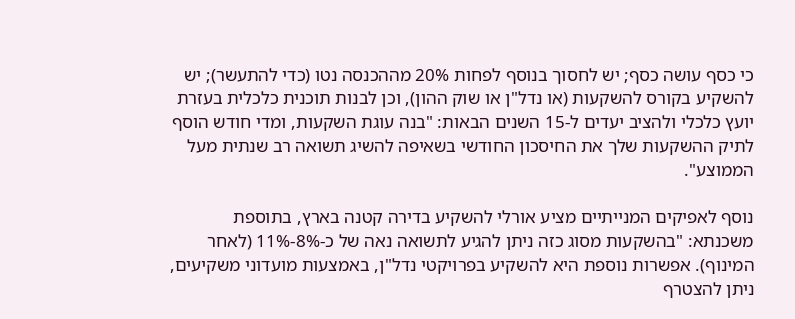כי כסף עושה כסף; יש לחסוך בנוסף לפחות 20% מההכנסה נטו (כדי להתעשר); יש להשקיע בקורס להשקעות (או נדל"ן או שוק ההון), וכן לבנות תוכנית כלכלית בעזרת יועץ כלכלי ולהציב יעדים ל-15 השנים הבאות: "בנה עוגת השקעות, ומדי חודש הוסף לתיק ההשקעות שלך את החיסכון החודשי בשאיפה להשיג תשואה רב שנתית מעל הממוצע".

נוסף לאפיקים המנייתיים מציע אורלי להשקיע בדירה קטנה בארץ, בתוספת משכנתא: "בהשקעות מסוג כזה ניתן להגיע לתשואה נאה של כ-8%-11% (לאחר המינוף). אפשרות נוספת היא להשקיע בפרויקטי נדל"ן, באמצעות מועדוני משקיעים, ניתן להצטרף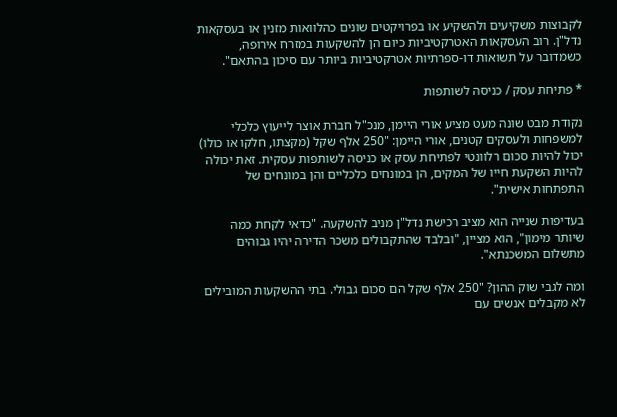לקבוצות משקיעים ולהשקיע או בפרויקטים שונים כהלוואות מזנין או בעסקאות נדל"ן. רוב העסקאות האטרקטיביות כיום הן להשקעות במזרח אירופה, כשמדובר על תשואות דו-ספרתיות אטרקטיביות ביותר עם סיכון בהתאם".

* פתיחת עסק / כניסה לשותפות

נקודת מבט שונה מעט מציע אורי היימן, מנכ"ל חברת אוצר לייעוץ כלכלי למשפחות ולעסקים קטנים, אורי היימן: "250 אלף שקל (מקצתו, חלקו או כולו) יכול להיות סכום רלוונטי לפתיחת עסק או כניסה לשותפות עסקית. זאת יכולה להיות השקעת חייו של המקים, הן במונחים כלכליים והן במונחים של התפתחות אישית".

בעדיפות שנייה הוא מציב רכישת נדל"ן מניב להשקעה. "כדאי לקחת כמה שיותר מימון", הוא מציין, "ובלבד שהתקבולים משכר הדירה יהיו גבוהים מתשלום המשכנתא".

ומה לגבי שוק ההון? "250 אלף שקל הם סכום גבולי. בתי ההשקעות המובילים לא מקבלים אנשים עם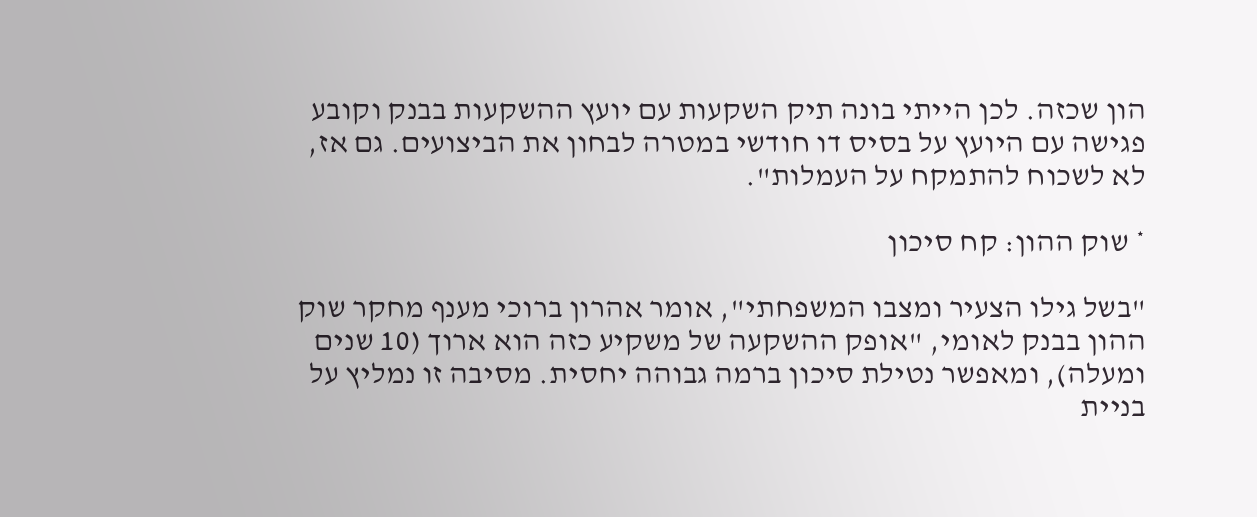הון שכזה. לכן הייתי בונה תיק השקעות עם יועץ ההשקעות בבנק וקובע פגישה עם היועץ על בסיס דו חודשי במטרה לבחון את הביצועים. גם אז, לא לשכוח להתמקח על העמלות".

* שוק ההון: קח סיכון

"בשל גילו הצעיר ומצבו המשפחתי", אומר אהרון ברוכי מענף מחקר שוק ההון בבנק לאומי, "אופק ההשקעה של משקיע כזה הוא ארוך (10 שנים ומעלה), ומאפשר נטילת סיכון ברמה גבוהה יחסית. מסיבה זו נמליץ על בניית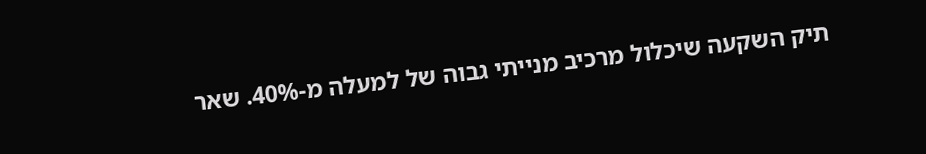תיק השקעה שיכלול מרכיב מנייתי גבוה של למעלה מ-40%. שאר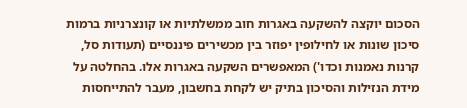הסכום יוקצה להשקעה באגרות חוב ממשלתיות או קונצרניות ברמות סיכון שונות או לחילופין יפוזר בין מכשירים פיננסיים (תעודות סל, קרנות נאמנות וכדו') המאפשרים השקעה באגרות אלו. בהחלטה על מידת הנזילות והסיכון בתיק יש לקחת בחשבון, מעבר להתייחסות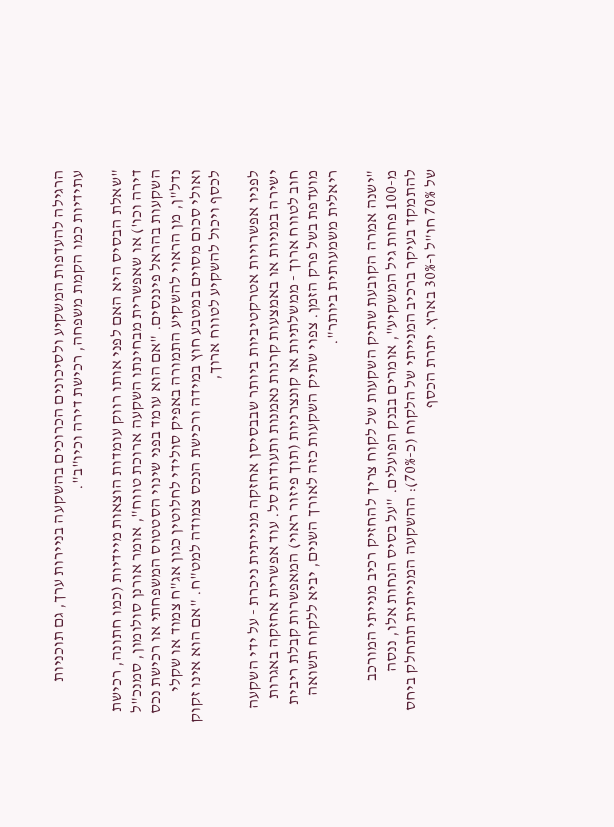הרגילה להעדפות המשקיע ולסיכונים הכרוכים בהשקעה בניירות ערך, גם תוכניות עתידיות כמו הקמת משפחה, רכישת דירה וכיו"ב".

"שאלת הבסיס היא האם לפני אותו רווק עומדות הוצאות מיידיות (כמו חתונה, רכישת דירה וכו') או שאפשרית מבחינתו השקעה ארוכת טווח", אומר אורנן סולומון, סמנכ"ל השקעות בהראל פיננסים. "אם הוא עומד בפני שינוי הסטטוס המשפחתי או רכישת נכס נדל"ן, מן הראוי להשקיע התמורה באפיק סולידי לחלוטין כגון אג"ח צמוד או שקלי ואולי סכום מסוים במטבע חוץ במידה ורכישת הנכס צמודה למט"ח. "אם הוא אינו זקוק לכסף ויכול להשקיע לטווח ארוך,

לפניו אפשרויות אטרקטיביות ביותר שבבסיסן אחזקה מנייתית ניכרת - על ידי השקעה ישירה במניות או באמצעות קרנות נאמנות ותעודות סל. עוד אפשרית אחזקה באגרות חוב לטווח ארוך - ממשלתיות או קונצרניות (תוך פיזור ראוי) המאפשרות קבלת ריבית מועדפת בשל פרק הזמן. צפוי שתיק השקעות כזה לאורך השנים, יביא ללקוח תשואה ריאלית משמעותית ביותר".

"ישנה אמרה הקובעת שתיק השקעות של לקוח צריך להחזיק רכיב מנייתי המורכב מ-100 פחות גיל המשקיע", אומרים בבנק הפועלים. "על בסיס הנחות אלו, ננסה להתמקד בעיקר ברכיב המנייתי של הלקוח (כ-70%): ההשקעה המנייתית תתחלק ביחס של 70% חו"ל ו-30% בארץ. יתרת הכסף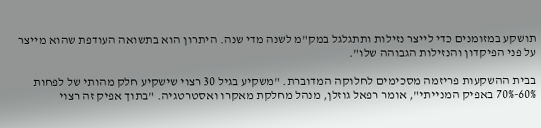תושקע במזומנים כדי לייצר נזילות ותתגלגל במק"מ לשנה מדי שנה. היתרון הוא בתשואה העודפת שהוא מייצר על פני הפיקדון והנזילות הגבוהה שלו".

בבית ההשקעות פריזמה מסכימים לחלוקה המדוברת. "משקיע בגיל 30 רצוי שישקיע חלק מהותי של לפחות 60%-70% באפיק המנייתי", אומר רפאל גוזלן, מנהל מחלקת מאקרו ואסטרטגיה. "בתוך אפיק זה רצוי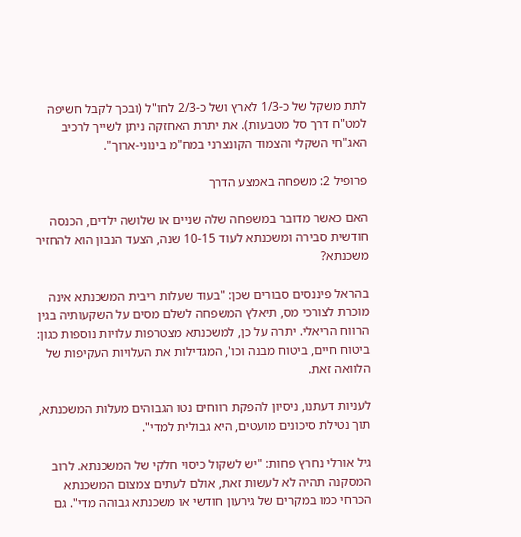לתת משקל של כ-1/3 לארץ ושל כ-2/3 לחו"ל (ובכך לקבל חשיפה למט"ח דרך סל מטבעות). את יתרת האחזקה ניתן לשייך לרכיב האג"חי השקלי והצמוד הקונצרני במח"מ בינוני-ארוך".

פרופיל 2: משפחה באמצע הדרך

האם כאשר מדובר במשפחה שלה שניים או שלושה ילדים, הכנסה חודשית סבירה ומשכנתא לעוד 10-15 שנה, הצעד הנבון הוא להחזיר משכנתא?

בהראל פיננסים סבורים שכן: "בעוד שעלות ריבית המשכנתא אינה מוכרת לצורכי מס, תיאלץ המשפחה לשלם מסים על השקעותיה בגין הרווח הריאלי. יתרה על כן, למשכנתא מצטרפות עלויות נוספות כגון: ביטוח חיים, ביטוח מבנה וכו', המגדילות את העלויות העקיפות של הלוואה זאת.

לעניות דעתנו, ניסיון להפקת רווחים נטו הגבוהים מעלות המשכנתא, תוך נטילת סיכונים מועטים, היא גבולית למדי".

גיל אורלי נחרץ פחות: "יש לשקול כיסוי חלקי של המשכנתא. לרוב המסקנה תהיה לא לעשות זאת, אולם לעתים צמצום המשכנתא הכרחי כמו במקרים של גירעון חודשי או משכנתא גבוהה מדי". גם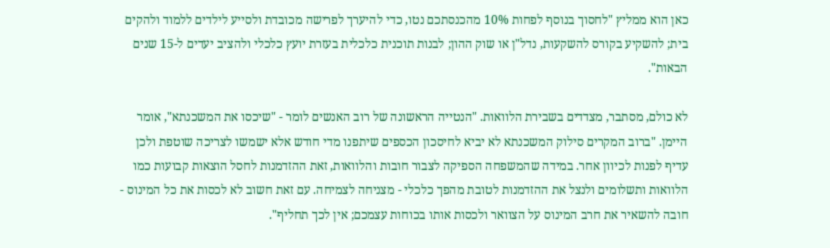כאן הוא ממליץ "לחסוך בנוסף לפחות 10% מהכנסתכם נטו, כדי להיערך לפרישה מכובדת ולסייע לילדים ללמוד ולהקים בית; להשקיע בקורס להשקעות, נדל"ן או שוק ההון; לבנות תוכנית כלכלית בעזרת יועץ כלכלי ולהציב יעדים ל-15 שנים הבאות".

לא כולם, מסתבר, מצדדים בשבירת הלוואות. "הנטייה הראשונה של רוב האנשים לומר - "שיכסו את המשכנתא", אומר היימן. "ברוב המקרים סילוק המשכנתא לא יביא לחיסכון הכספים שיתפנו מדי חודש אלא ישמשו לצריכה שוטפת ולכן עדיף לפנות לכיוון אחר. במידה שהמשפחה הספיקה לצבור חובות והלוואות, זאת ההזדמנות לחסל הוצאות קבועות כמו הלוואות ותשלומים ולנצל את ההזדמנות לטובת מהפך כלכלי - מצניחה לצמיחה. עם זאת חשוב לא לכסות את כל המינוס - חובה להשאיר את חרב המינוס על הצוואר ולכסות אותו בכוחות עצמכם; אין לכך תחליף".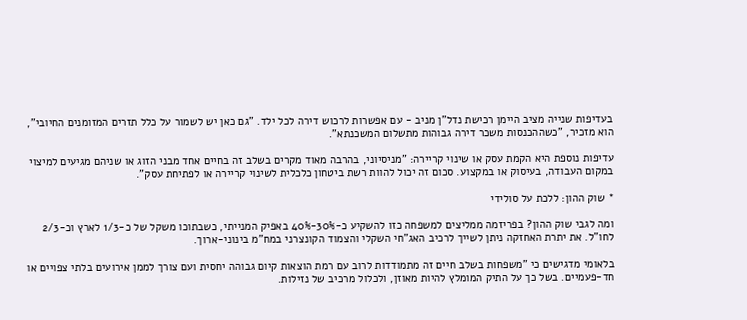בעדיפות שנייה מציב היימן רכישת נדל"ן מניב - עם אפשרות לרכוש דירה לכל ילד. "גם כאן יש לשמור על כלל תזרים המזומנים החיובי", הוא מזכיר, "כשההכנסות משכר דירה גבוהות מתשלום המשכנתא".

עדיפות נוספת היא הקמת עסק או שינוי קריירה: "מניסיוני, בהרבה מאוד מקרים בשלב זה בחיים אחד מבני הזוג או שניהם מגיעים למיצוי במקום העבודה, בעיסוק או במקצוע. סכום זה יכול להוות רשת ביטחון כלכלית לשינוי קריירה או לפתיחת עסק".

* שוק ההון: ללכת על סולידי

ומה לגבי שוק ההון? בפריזמה ממליצים למשפחה כזו להשקיע כ-30%-40% באפיק המנייתי, כשבתוכו משקל של כ-1/3 לארץ וכ-2/3 לחו"ל. את יתרת האחזקה ניתן לשייך לרכיב האג"חי השקלי והצמוד הקונצרני במח"מ בינוני-ארוך.

בלאומי מדגישים כי "משפחות בשלב חיים זה מתמודדות לרוב עם רמת הוצאות קיום גבוהה יחסית ועם צורך לממן אירועים בלתי צפויים או חד-פעמיים. בשל כך על התיק המומלץ להיות מאוזן, ולכלול מרכיב של נזילות.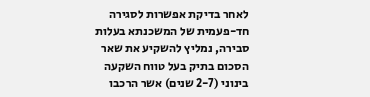לאחר בדיקת אפשרות לסגירה חד-פעמית של המשכנתא בעלות סבירה, נמליץ להשקיע את שאר הסכום בתיק בעל טווח השקעה בינוני (2-7 שנים) אשר הרכבו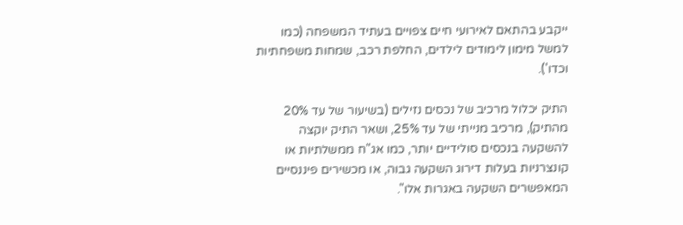ייקבע בהתאם לאירועי חיים צפויים בעתיד המשפחה (כמו למשל מימון לימודים לילדים, החלפת רכב, שמחות משפחתיות וכדו').

התיק יכלול מרכיב של נכסים נזילים (בשיעור של עד 20% מהתיק), מרכיב מנייתי של עד 25%, ושאר התיק יוקצה להשקעה בנכסים סולידיים יותר, כמו אג"ח ממשלתיות או קונצרניות בעלות דירוג השקעה גבוה, או מכשירים פיננסיים המאפשרים השקעה באגרות אלו".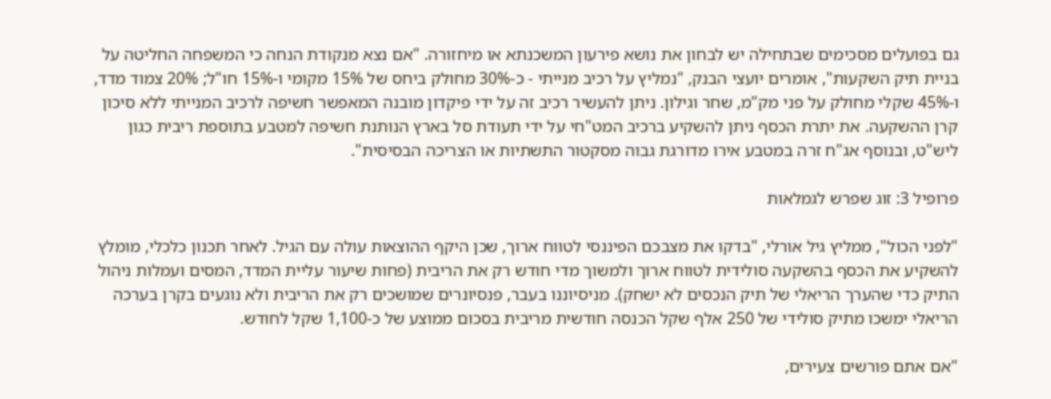גם בפועלים מסכימים שבתחילה יש לבחון את נושא פירעון המשכנתא או מיחזורה. "אם נצא מנקודת הנחה כי המשפחה החליטה על בניית תיק השקעות", אומרים יועצי הבנק, "נמליץ על רכיב מנייתי - כ-30% מחולק ביחס של 15% מקומי ו-15% חו"ל; 20% צמוד מדד, ו-45% שקלי מחולק על פני מק"מ, שחר וגילון. ניתן להעשיר רכיב זה על ידי פיקדון מובנה המאפשר חשיפה לרכיב המנייתי ללא סיכון קרן ההשקעה. את יתרת הכסף ניתן להשקיע ברכיב המט"חי על ידי תעודת סל בארץ הנותנת חשיפה למטבע בתוספת ריבית כגון ליש"ט, ובנוסף אג"ח זרה במטבע אירו מדורגת גבוה מסקטור התשתיות או הצריכה הבסיסית".

פרופיל 3: זוג שפרש לגמלאות

"לפני הכול", ממליץ גיל אורלי, "בדקו את מצבכם הפיננסי לטווח ארוך, שכן היקף ההוצאות עולה עם הגיל. לאחר תכנון כלכלי, מומלץ להשקיע את הכסף בהשקעה סולידית לטווח ארוך ולמשוך מדי חודש רק את הריבית (פחות שיעור עליית המדד, המסים ועמלות ניהול התיק כדי שהערך הריאלי של תיק הנכסים לא ישחק). מניסיוננו בעבר, פנסיונרים שמושכים רק את הריבית ולא נוגעים בקרן בערכה הריאלי ימשכו מתיק סולידי של 250 אלף שקל הכנסה חודשית מריבית בסכום ממוצע של כ-1,100 שקל לחודש.

"אם אתם פורשים צעירים,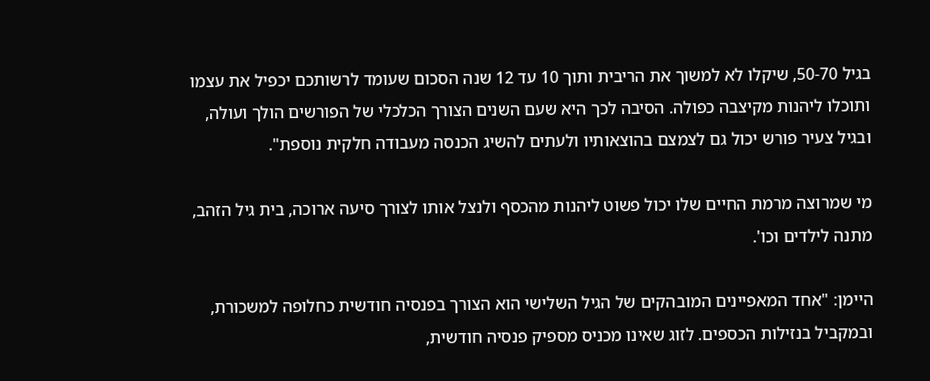בגיל 50-70, שיקלו לא למשוך את הריבית ותוך 10 עד 12 שנה הסכום שעומד לרשותכם יכפיל את עצמו ותוכלו ליהנות מקיצבה כפולה. הסיבה לכך היא שעם השנים הצורך הכלכלי של הפורשים הולך ועולה, ובגיל צעיר פורש יכול גם לצמצם בהוצאותיו ולעתים להשיג הכנסה מעבודה חלקית נוספת".

מי שמרוצה מרמת החיים שלו יכול פשוט ליהנות מהכסף ולנצל אותו לצורך סיעה ארוכה, בית גיל הזהב, מתנה לילדים וכו'.

היימן: "אחד המאפיינים המובהקים של הגיל השלישי הוא הצורך בפנסיה חודשית כחלופה למשכורת, ובמקביל בנזילות הכספים. לזוג שאינו מכניס מספיק פנסיה חודשית,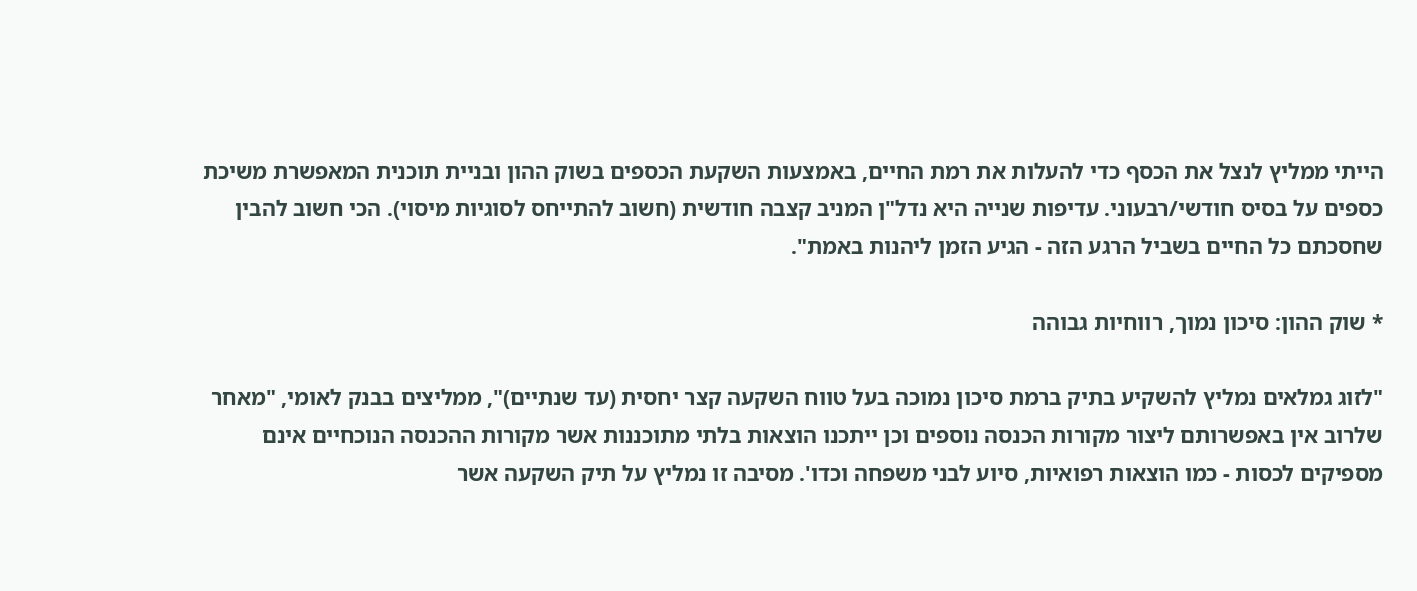הייתי ממליץ לנצל את הכסף כדי להעלות את רמת החיים, באמצעות השקעת הכספים בשוק ההון ובניית תוכנית המאפשרת משיכת כספים על בסיס חודשי/רבעוני. עדיפות שנייה היא נדל"ן המניב קצבה חודשית (חשוב להתייחס לסוגיות מיסוי). הכי חשוב להבין שחסכתם כל החיים בשביל הרגע הזה - הגיע הזמן ליהנות באמת".

* שוק ההון: סיכון נמוך, רווחיות גבוהה

"לזוג גמלאים נמליץ להשקיע בתיק ברמת סיכון נמוכה בעל טווח השקעה קצר יחסית (עד שנתיים)", ממליצים בבנק לאומי, "מאחר שלרוב אין באפשרותם ליצור מקורות הכנסה נוספים וכן ייתכנו הוצאות בלתי מתוכננות אשר מקורות ההכנסה הנוכחיים אינם מספיקים לכסות - כמו הוצאות רפואיות, סיוע לבני משפחה וכדו'. מסיבה זו נמליץ על תיק השקעה אשר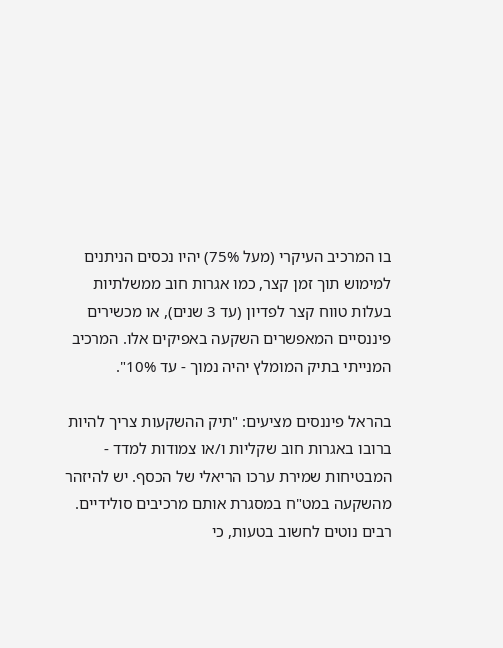בו המרכיב העיקרי (מעל 75%) יהיו נכסים הניתנים למימוש תוך זמן קצר, כמו אגרות חוב ממשלתיות בעלות טווח קצר לפדיון (עד 3 שנים), או מכשירים פיננסיים המאפשרים השקעה באפיקים אלו. המרכיב המנייתי בתיק המומלץ יהיה נמוך - עד 10%".

בהראל פיננסים מציעים: "תיק ההשקעות צריך להיות ברובו באגרות חוב שקליות ו/או צמודות למדד - המבטיחות שמירת ערכו הריאלי של הכסף. יש להיזהר מהשקעה במט"ח במסגרת אותם מרכיבים סולידיים. רבים נוטים לחשוב בטעות, כי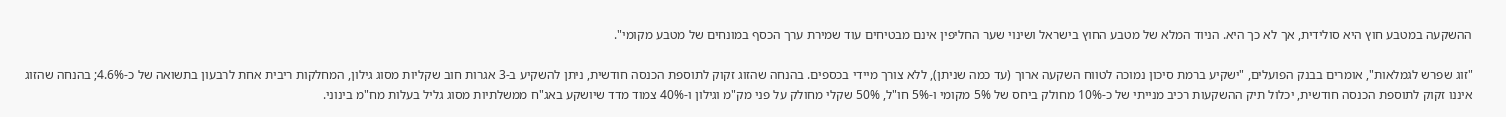ההשקעה במטבע חוץ היא סולידית, אך לא כך היא. הניוד המלא של מטבע החוץ בישראל ושינוי שער החליפין אינם מבטיחים עוד שמירת ערך הכסף במונחים של מטבע מקומי".

"זוג שפרש לגמלאות", אומרים בבנק הפועלים, "ישקיע ברמת סיכון נמוכה לטווח השקעה ארוך (עד כמה שניתן), ללא צורך מיידי בכספים. בהנחה שהזוג זקוק לתוספת הכנסה חודשית, ניתן להשקיע ב-3 אגרות חוב שקליות מסוג גילון, המחלקות ריבית אחת לרבעון בתשואה של כ-4.6%; בהנחה שהזוג איננו זקוק לתוספת הכנסה חודשית, יכלול תיק ההשקעות רכיב מנייתי של כ-10% מחולק ביחס של 5% מקומי ו-5% חו"ל, 50% שקלי מחולק על פני מק"מ וגילון ו-40% צמוד מדד שיושקע באג"ח ממשלתיות מסוג גליל בעלות מח"מ בינוני.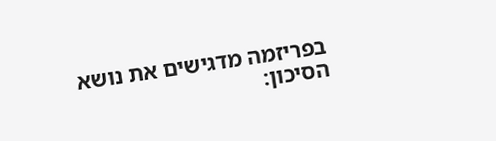בפריזמה מדגישים את נושא הסיכון: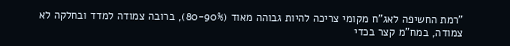"רמת החשיפה לאג"ח מקומי צריכה להיות גבוהה מאוד (80-90%), ברובה צמודה למדד ובחלקה לא צמודה, במח"מ קצר בכדי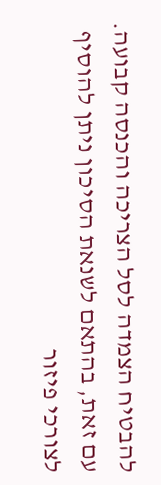להבטיח הצמדה לסל הצריכה והכנסה קבועה. עם זאת, בהתאם לשנאת הסיכון ניתן להוסיף לצורכי פיזור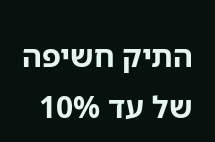התיק חשיפה של עד 10%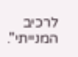לרכיב המנייתי".